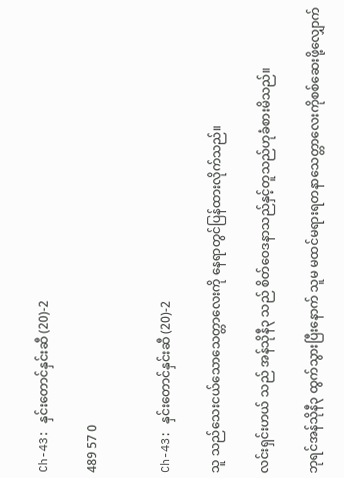Ch-43: နှင်းတောင်နှင်းဆီ (20)-2

489 57 0


Ch-43: နှင်းတောင်နှင်းဆီ (20)-2

သူ သည်သေးငယ်သောသေတ္တာလေးကို နေရာတွင်ပြန်ထားလိုက်သည်။

လင်းရှင်းဟယ် သည် အန်သိုနီ၃ သည် စိတ်ဝေဒနာသည်နှင့်တူသည်ဟုခံစားမိသည်။

ဘုရင်အန်သိုနီ၃ ထွက်သွားပြီးနောက် သူမ မထင်မရားရတနာသေတ္တာလေးကိုစစ်ဆေးဖို့လျှောက်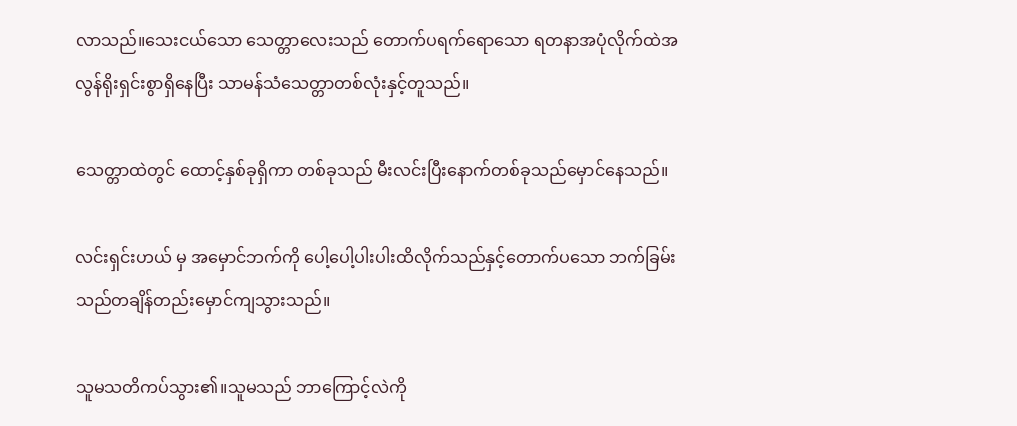လာသည်။သေးငယ်သော သေတ္တာလေးသည် တောက်ပရက်ရောသော ရတနာအပုံလိုက်ထဲအလွန်ရိုးရှင်းစွာရှိနေပြီး သာမန်သံသေတ္တာတစ်လုံးနှင့်တူသည်။

သေတ္တာထဲတွင် ထောင့်နှစ်ခုရှိကာ တစ်ခုသည် မီးလင်းပြီးနောက်တစ်ခုသည်မှောင်နေသည်။

လင်းရှင်းဟယ် မှ အမှောင်ဘက်ကို ပေါ့ပေါ့ပါးပါးထိလိုက်သည်နှင့်တောက်ပသော ဘက်ခြမ်းသည်တချိန်တည်းမှောင်ကျသွားသည်။

သူမသတိကပ်သွား၏။သူမသည် ဘာကြောင့်လဲကို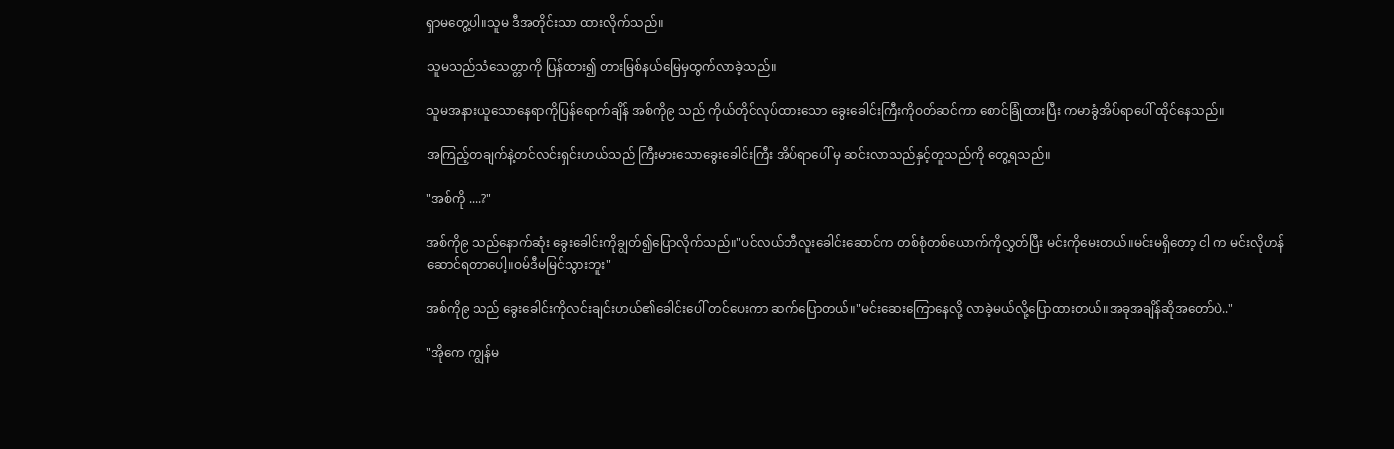ရှာမတွေ့ပါ။သူမ ဒီအတိုင်းသာ ထားလိုက်သည်။

သူမသည်သံသေတ္တာကို ပြန်ထား၍ တားမြစ်နယ်မြေမှထွက်လာခဲ့သည်။

သူမအနားယူသောနေရာကိုပြန်ရောက်ချိန် အစ်ကို၉ သည် ကိုယ်တိုင်လုပ်ထားသော ခွေးခေါင်းကြီးကိုဝတ်ဆင်ကာ စောင်ခြုံထားပြီး ကမာခွံအိပ်ရာပေါ် ထိုင်နေသည်။

အကြည့်တချက်နဲ့တင်လင်းရှင်းဟယ်သည် ကြီးမားသောခွေးခေါင်းကြီး အိပ်ရာပေါ် မှ ဆင်းလာသည်နှင့်တူသည်ကို တွေ့ရသည်။

"အစ်ကို ....?"

အစ်ကို၉ သည်နောက်ဆုံး ခွေးခေါင်းကိုချွတ်၍ပြောလိုက်သည်။"ပင်လယ်ဘီလူးခေါင်းဆောင်က တစ်စုံတစ်ယောက်ကိုလွှတ်ပြီး မင်းကိုမေးတယ်။မင်းမရှိတော့ ငါ က မင်းလိုဟန်ဆောင်ရတာပေါ့။ဝမ်ဒီမမြင်သွားဘူး"

အစ်ကို၉ သည် ခွေးခေါင်းကိုလင်းချင်းဟယ်၏ခေါင်းပေါ် တင်ပေးကာ ဆက်ပြောတယ်။"မင်းဆေးကြောနေလို့ လာခဲ့မယ်လို့ပြောထားတယ်။အခုအချိန်ဆိုအတော်ပဲ.."

"အိုကေ ကျွန်မ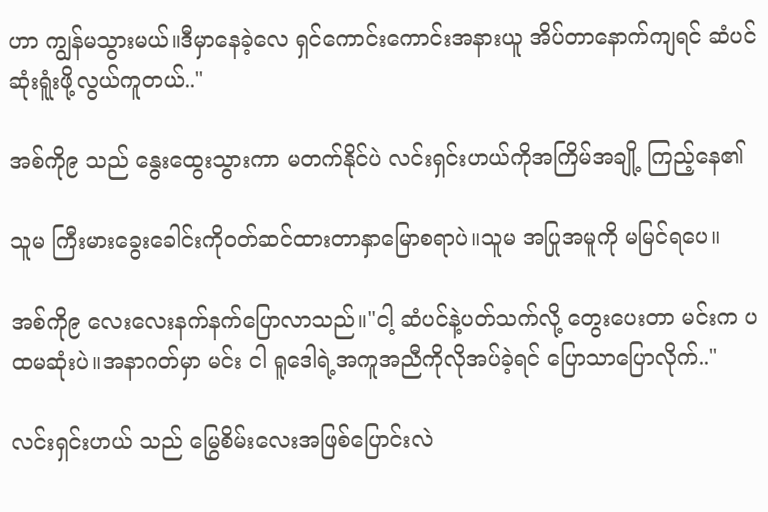ဟာ ကျွန်မသွားမယ်။ဒီမှာနေခဲ့လေ ရှင်ကောင်းကောင်းအနားယူ အိပ်တာနောက်ကျရင် ဆံပင်ဆုံးရူံးဖို့လွယ်ကူတယ်.."

အစ်ကို၉ သည် နွေးထွေးသွားကာ မတက်နိုင်ပဲ လင်းရှင်းဟယ်ကိုအကြိမ်အချို့ ကြည့်နေ၏

သူမ ကြီးမားခွေးခေါင်းကိုဝတ်ဆင်ထားတာနှာမြောစရာပဲ။သူမ အပြုအမူကို မမြင်ရပေ။

အစ်ကို၉ လေးလေးနက်နက်ပြောလာသည်။"ငါ့ ဆံပင်နဲ့ပတ်သက်လို့ တွေးပေးတာ မင်းက ပထမဆုံးပဲ။အနာဂတ်မှာ မင်း ငါ ရူဒေါရဲ့အကူအညီကိုလိုအပ်ခဲ့ရင် ပြောသာပြောလိုက်.."

လင်းရှင်းဟယ် သည် မြွေစိမ်းလေးအဖြစ်ပြောင်းလဲ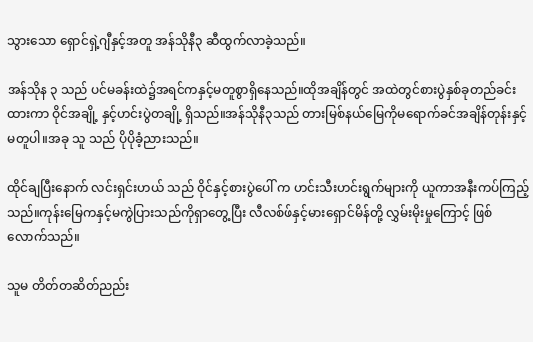သွားသော ရှောင်ရှဲ့ဂျီနှင့်အတူ အန်သိုနီ၃ ဆီထွက်လာခဲ့သည်။

အန်သိုန ၃ သည် ပင်မခန်းထဲ၌အရင်ကနှင့်မတူစွာရှိနေသည်။ထိုအချိန်တွင် အထဲတွင်စားပွဲနှစ်ခုတည်ခင်းထားကာ ဝိုင်အချို့ နှင့်ဟင်းပွဲတချို့ ရှိသည်။အန်သိုနီ၃သည် တားမြစ်နယ်မြေကိုမရောက်ခင်အချိန်တုန်းနှင့်မတူပါ။အခု သူ သည် ပိုပိုခံ့ညားသည်။

ထိုင်ချပြီးနောက် လင်းရှင်းဟယ် သည် ဝိုင်နှင့်စားပွဲပေါ် က ဟင်းသီးဟင်းရွက်များကို ယူကာအနီးကပ်ကြည့်သည်။ကုန်းမြေကနှင့်မကွဲပြားသည်ကိုရှာတွေ့ပြီး လီလစ်ဖ်နှင့်မားရှောင်မိန်တို့ လွှမ်းမိုးမှုကြောင့် ဖြစ်လောက်သည်။

သူမ တိတ်တဆိတ်ညည်း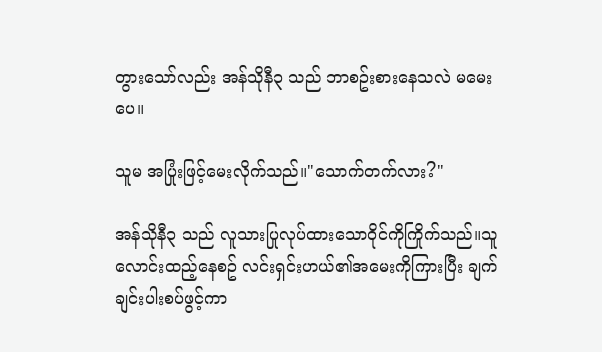တွားသော်လည်း အန်သိုနီ၃ သည် ဘာစဥ်းစားနေသလဲ မမေးပေ။

သူမ အပြုံးဖြင့်မေးလိုက်သည်။"သောက်တက်လား?"

အန်သိုနီ၃ သည် လူသားပြုလုပ်ထားသောဝိုင်ကိုကြိုက်သည်။သူလောင်းထည့်နေစဥ် လင်းရှင်းဟယ်၏အမေးကိုကြားပြီး ချက်ချင်းပါးစပ်ဖွင့်ကာ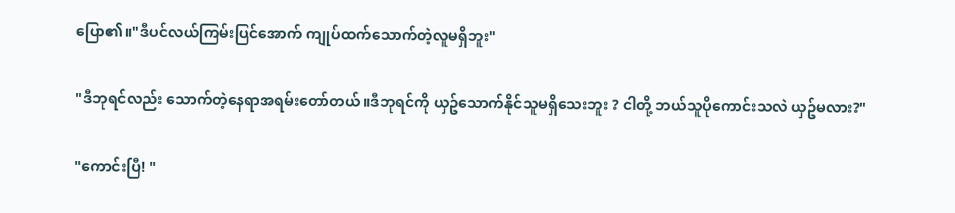ပြော၏။"ဒီပင်လယ်ကြမ်းပြင်အောက် ကျုပ်ထက်သောက်တဲ့လူမရှိဘူး"

"ဒီဘုရင်လည်း သောက်တဲ့နေရာအရမ်းတော်တယ်။ဒီဘုရင်ကို ယှဥ်သောက်နိုင်သူမရှိသေးဘူး ? ငါတို့ ဘယ်သူပိုကောင်းသလဲ ယှဥ်မလား?"

"ကောင်းပြီ! "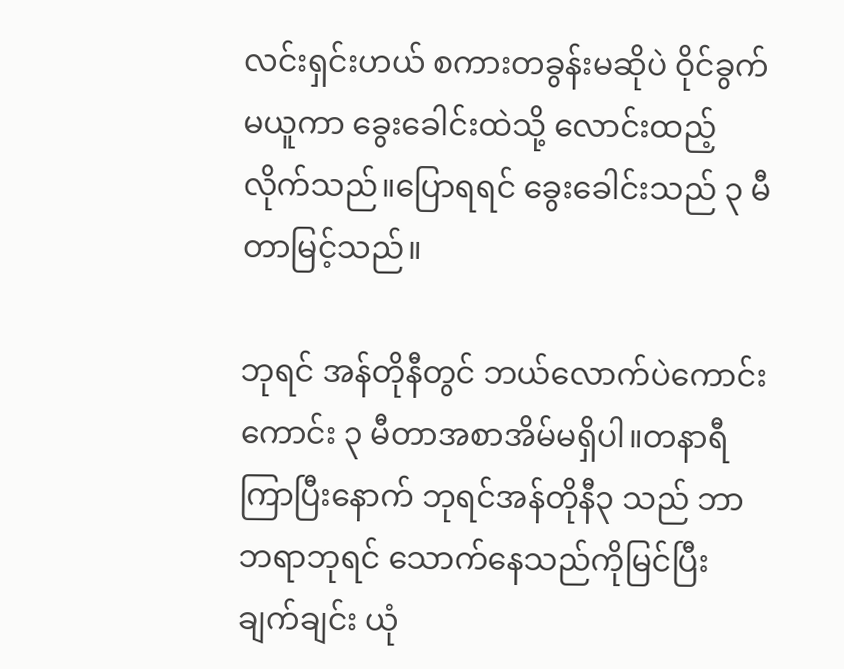လင်းရှင်းဟယ် စကားတခွန်းမဆိုပဲ ဝိုင်ခွက်မယူကာ ခွေးခေါင်းထဲသို့ လောင်းထည့်လိုက်သည်။ပြောရရင် ခွေးခေါင်းသည် ၃ မီတာမြင့်သည်။

ဘုရင် အန်တိုနီတွင် ဘယ်လောက်ပဲကောင်းကောင်း ၃ မီတာအစာအိမ်မရှိပါ။တနာရီကြာပြီးနောက် ဘုရင်အန်တိုနီ၃ သည် ဘာဘရာဘုရင် သောက်နေသည်ကိုမြင်ပြီး ချက်ချင်း ယုံ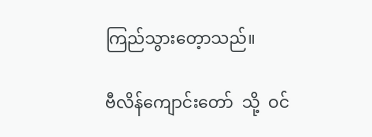ကြည်သွားတေ့ာသည်။

ဗီလိန်ကျောင်းတော်  သို့  ဝင်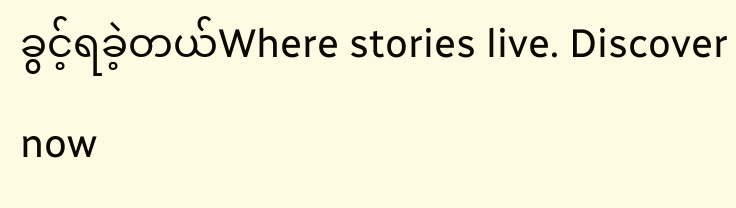ခွင့်ရခဲ့တယ်Where stories live. Discover now